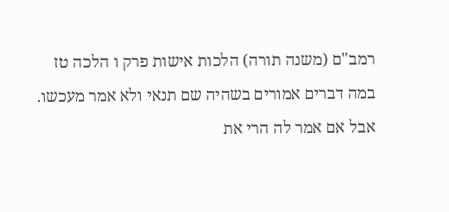רמב"ם (משנה תורה) הלכות אישות פרק ו הלכה טז
במה דברים אמורים בשהיה שם תנאי ולא אמר מעכשו. אבל אם אמר לה הרי את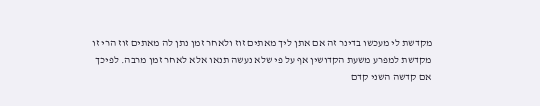מקדשת לי מעכשו בדינר זה אם אתן ליך מאתים זוז ולאחר זמן נתן לה מאתים זוז הרי זו מקדשת למפרע משעת הקדושין אף על פי שלא נעשה תנאו אלא לאחר זמן מרבה. לפיכך אם קדשה השני קדם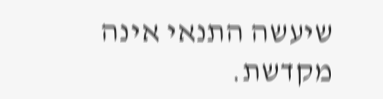שיעשה התנאי אינה מקדשת.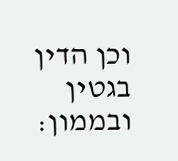וכן הדין בגטין ובממון: